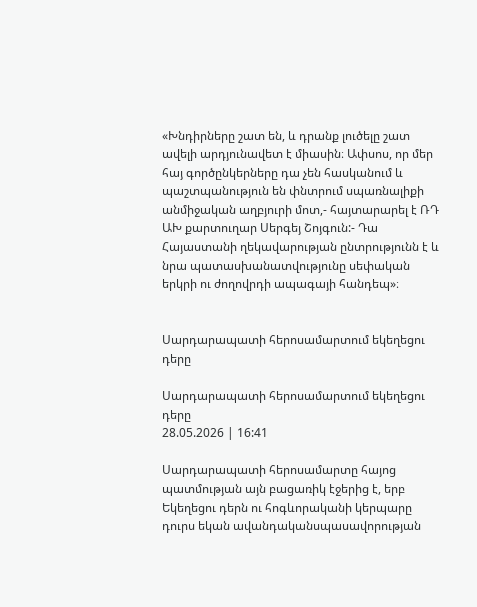«Խնդիրները շատ են, և դրանք լուծելը շատ ավելի արդյունավետ է միասին։ Ափսոս, որ մեր հայ գործընկերները դա չեն հասկանում և պաշտպանություն են փնտրում սպառնալիքի անմիջական աղբյուրի մոտ,- հայտարարել է ՌԴ ԱԽ քարտուղար Սերգեյ Շոյգուն:- Դա Հայաստանի ղեկավարության ընտրությունն է և նրա պատասխանատվությունը սեփական երկրի ու ժողովրդի ապագայի հանդեպ»։


Սարդարապատի հերոսամարտում եկեղեցու դերը

Սարդարապատի հերոսամարտում եկեղեցու դերը
28.05.2026 | 16:41

Սարդարապատի հերոսամարտը հայոց պատմության այն բացառիկ էջերից է, երբ Եկեղեցու դերն ու հոգևորականի կերպարը դուրս եկան ավանդականսպասավորության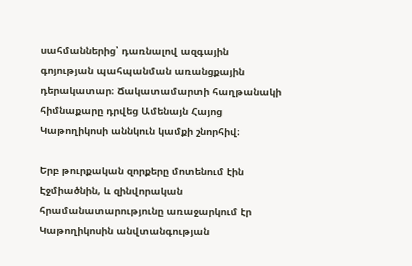սահմաններից՝ դառնալով ազգային գոյության պահպանման առանցքային դերակատար։ Ճակատամարտի հաղթանակի հիմնաքարը դրվեց Ամենայն Հայոց Կաթողիկոսի աննկուն կամքի շնորհիվ։

Երբ թուրքական զորքերը մոտենում էին Էջմիածնին, և զինվորական հրամանատարությունը առաջարկում էր Կաթողիկոսին անվտանգության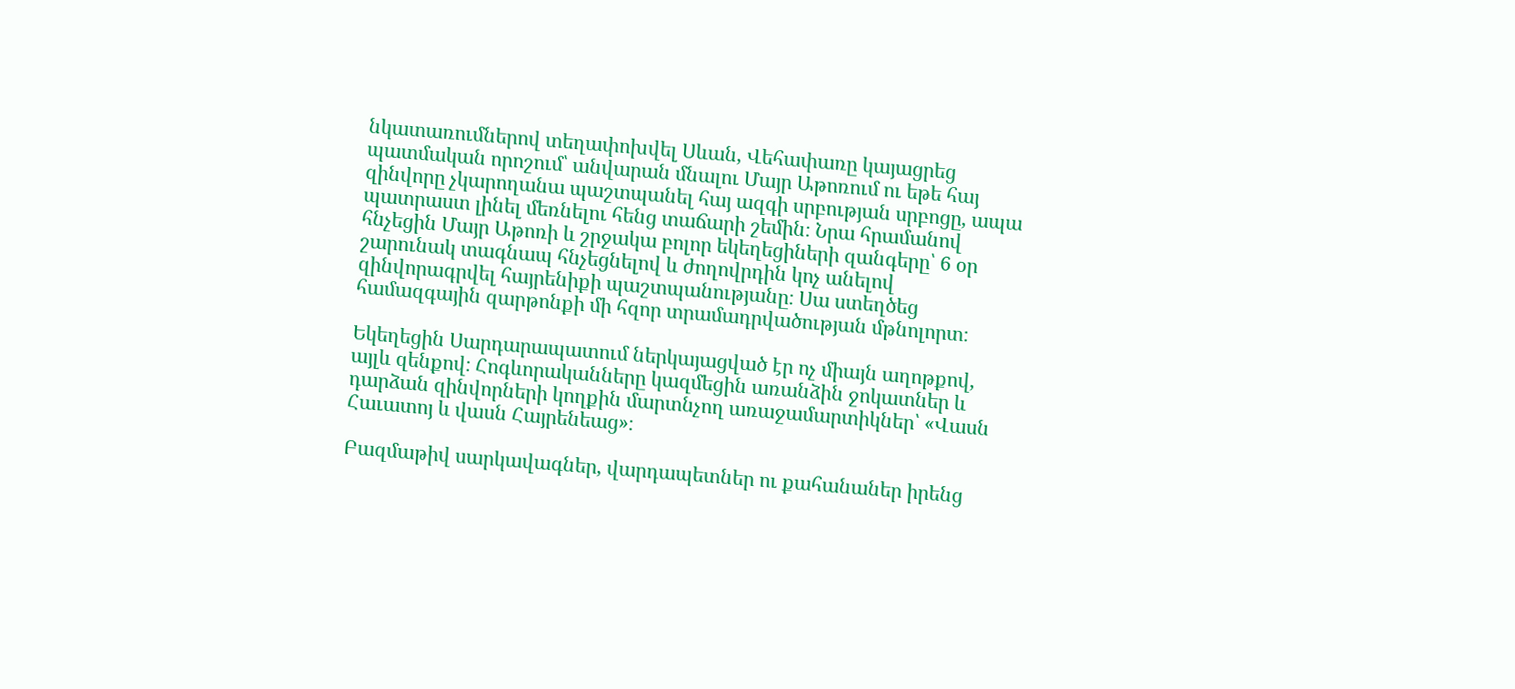նկատառումներով տեղափոխվել Սևան, Վեհափառը կայացրեց պատմական որոշում՝ անվարան մնալու Մայր Աթոռում ու եթե հայ զինվորը չկարողանա պաշտպանել հայ ազգի սրբության սրբոցը, ապա պատրաստ լինել մեռնելու հենց տաճարի շեմին։ Նրա հրամանով հնչեցին Մայր Աթոռի և շրջակա բոլոր եկեղեցիների զանգերը՝ 6 օր շարունակ տագնապ հնչեցնելով և ժողովրդին կոչ անելով զինվորագրվել հայրենիքի պաշտպանությանը։ Սա ստեղծեց համազգային զարթոնքի մի հզոր տրամադրվածության մթնոլորտ։

Եկեղեցին Սարդարապատում ներկայացված էր ոչ միայն աղոթքով, այլև զենքով։ Հոգևորականները կազմեցին առանձին ջոկատներ և դարձան զինվորների կողքին մարտնչող առաջամարտիկներ՝ «Վասն Հաւատոյ և վասն Հայրենեաց»։

Բազմաթիվ սարկավագներ, վարդապետներ ու քահանաներ իրենց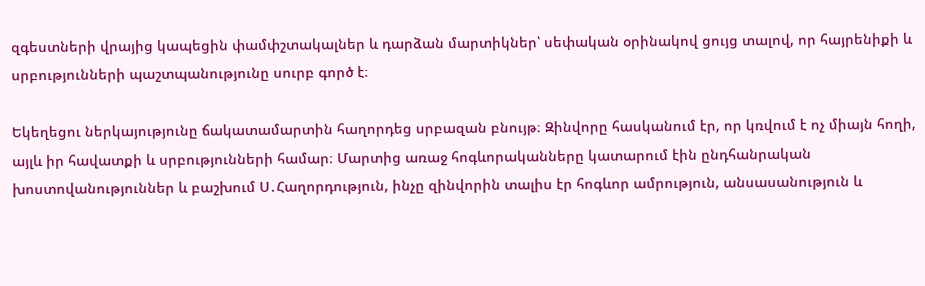զգեստների վրայից կապեցին փամփշտակալներ և դարձան մարտիկներ՝ սեփական օրինակով ցույց տալով, որ հայրենիքի և սրբությունների պաշտպանությունը սուրբ գործ է։

Եկեղեցու ներկայությունը ճակատամարտին հաղորդեց սրբազան բնույթ։ Զինվորը հասկանում էր, որ կռվում է ոչ միայն հողի, այլև իր հավատքի և սրբությունների համար։ Մարտից առաջ հոգևորականները կատարում էին ընդհանրական խոստովանություններ և բաշխում Ս․Հաղորդություն, ինչը զինվորին տալիս էր հոգևոր ամրություն, անսասանություն և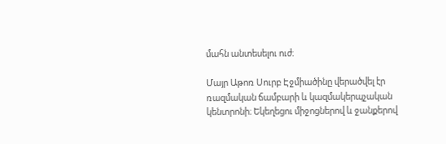մահն անտեսելու ուժ։

Մայր Աթոռ Սուրբ Էջմիածինը վերածվել էր ռազմական ճամբարի և կազմակերպչական կենտրոնի։ Եկեղեցու միջոցներով և ջանքերով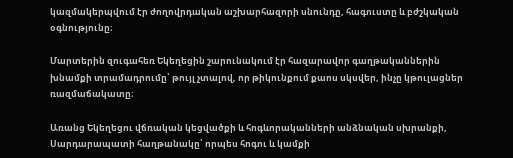կազմակերպվում էր ժողովրդական աշխարհազորի սնունդը, հագուստը և բժշկական օգնությունը։

Մարտերին զուգահեռ Եկեղեցին շարունակում էր հազարավոր գաղթականներին խնամքի տրամադրումը՝ թույլ չտալով, որ թիկունքում քաոս սկսվեր, ինչը կթուլացներ ռազմաճակատը։

Առանց Եկեղեցու վճռական կեցվածքի և հոգևորականների անձնական սխրանքի, Սարդարապատի հաղթանակը՝ որպես հոգու և կամքի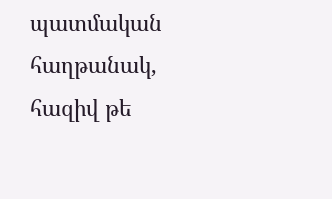պատմական հաղթանակ, հազիվ թե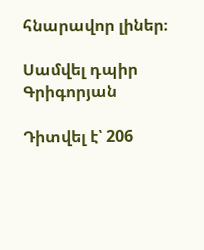հնարավոր լիներ։

Սամվել դպիր Գրիգորյան

Դիտվել է՝ 206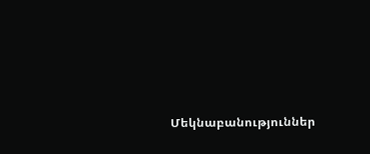Մեկնաբանություններ